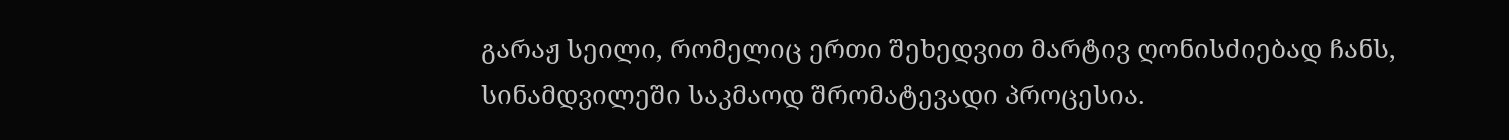გარაჟ სეილი, რომელიც ერთი შეხედვით მარტივ ღონისძიებად ჩანს, სინამდვილეში საკმაოდ შრომატევადი პროცესია.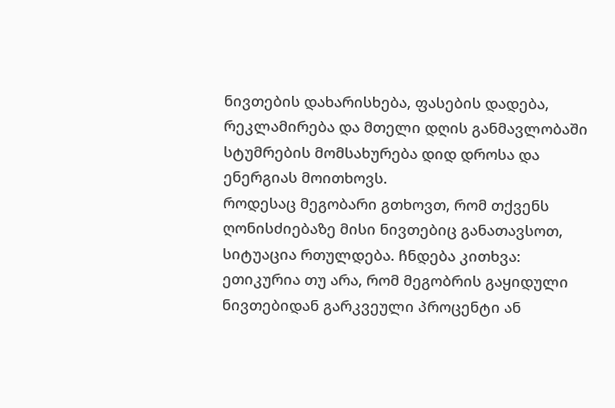ნივთების დახარისხება, ფასების დადება, რეკლამირება და მთელი დღის განმავლობაში სტუმრების მომსახურება დიდ დროსა და ენერგიას მოითხოვს.
როდესაც მეგობარი გთხოვთ, რომ თქვენს ღონისძიებაზე მისი ნივთებიც განათავსოთ, სიტუაცია რთულდება. ჩნდება კითხვა: ეთიკურია თუ არა, რომ მეგობრის გაყიდული ნივთებიდან გარკვეული პროცენტი ან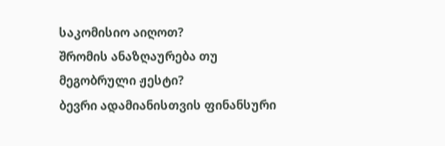საკომისიო აიღოთ?
შრომის ანაზღაურება თუ მეგობრული ჟესტი?
ბევრი ადამიანისთვის ფინანსური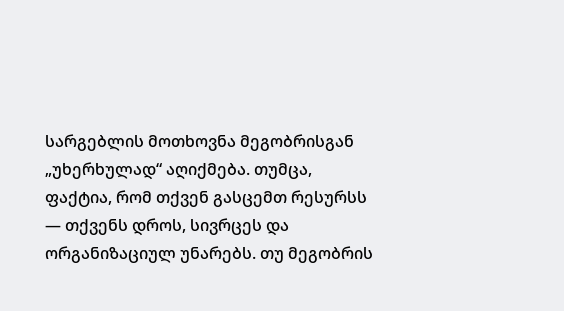სარგებლის მოთხოვნა მეგობრისგან „უხერხულად“ აღიქმება. თუმცა, ფაქტია, რომ თქვენ გასცემთ რესურსს — თქვენს დროს, სივრცეს და ორგანიზაციულ უნარებს. თუ მეგობრის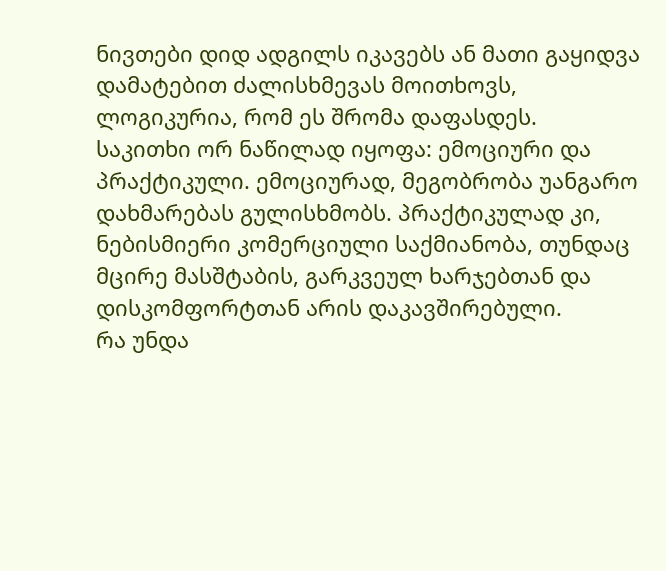ნივთები დიდ ადგილს იკავებს ან მათი გაყიდვა დამატებით ძალისხმევას მოითხოვს, ლოგიკურია, რომ ეს შრომა დაფასდეს.
საკითხი ორ ნაწილად იყოფა: ემოციური და პრაქტიკული. ემოციურად, მეგობრობა უანგარო დახმარებას გულისხმობს. პრაქტიკულად კი, ნებისმიერი კომერციული საქმიანობა, თუნდაც მცირე მასშტაბის, გარკვეულ ხარჯებთან და დისკომფორტთან არის დაკავშირებული.
რა უნდა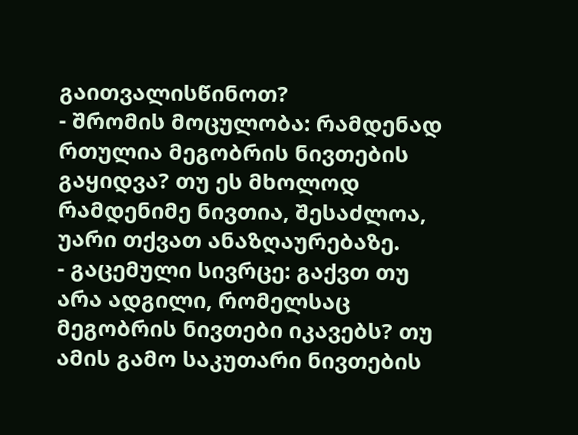გაითვალისწინოთ?
- შრომის მოცულობა: რამდენად რთულია მეგობრის ნივთების გაყიდვა? თუ ეს მხოლოდ რამდენიმე ნივთია, შესაძლოა, უარი თქვათ ანაზღაურებაზე.
- გაცემული სივრცე: გაქვთ თუ არა ადგილი, რომელსაც მეგობრის ნივთები იკავებს? თუ ამის გამო საკუთარი ნივთების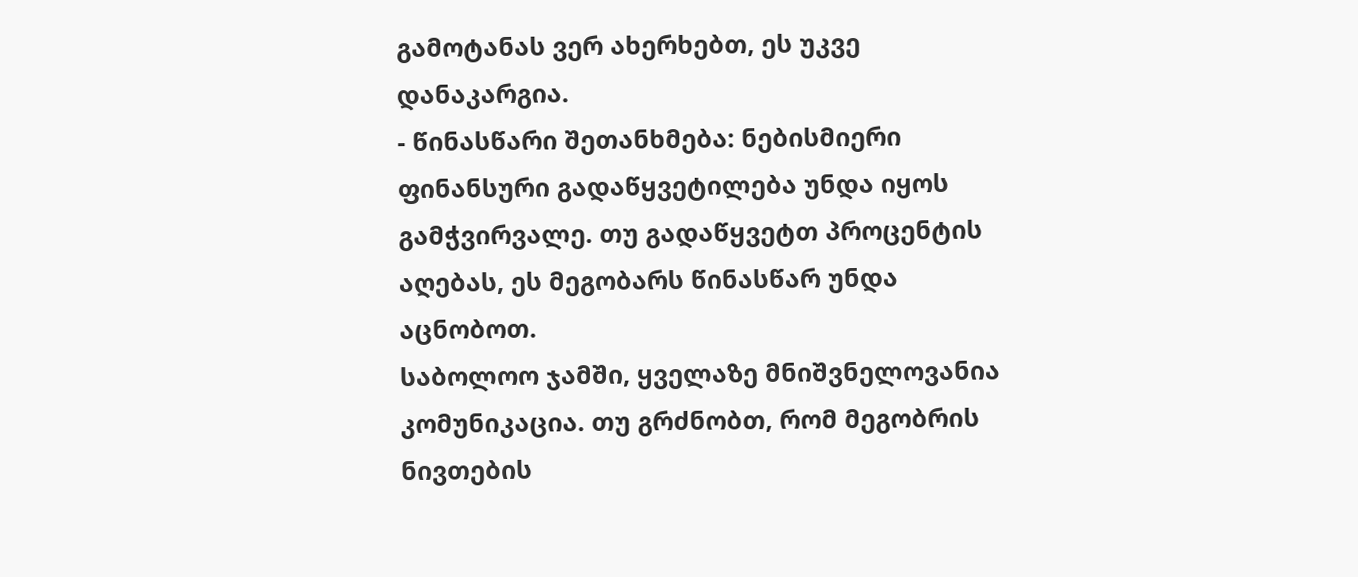გამოტანას ვერ ახერხებთ, ეს უკვე დანაკარგია.
- წინასწარი შეთანხმება: ნებისმიერი ფინანსური გადაწყვეტილება უნდა იყოს გამჭვირვალე. თუ გადაწყვეტთ პროცენტის აღებას, ეს მეგობარს წინასწარ უნდა აცნობოთ.
საბოლოო ჯამში, ყველაზე მნიშვნელოვანია კომუნიკაცია. თუ გრძნობთ, რომ მეგობრის ნივთების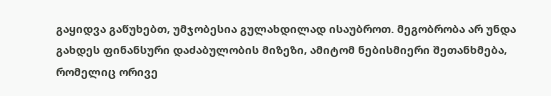გაყიდვა გაწუხებთ, უმჯობესია გულახდილად ისაუბროთ. მეგობრობა არ უნდა გახდეს ფინანსური დაძაბულობის მიზეზი, ამიტომ ნებისმიერი შეთანხმება, რომელიც ორივე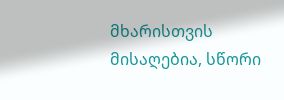მხარისთვის მისაღებია, სწორი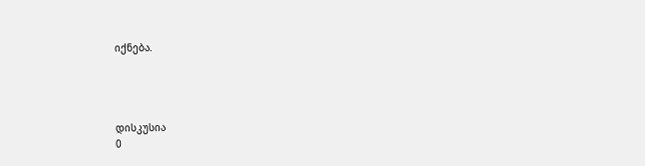იქნება.




დისკუსია
0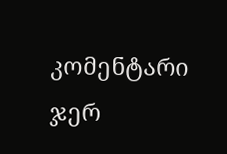კომენტარი
ჯერ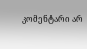კომენტარი არ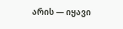არის — იყავი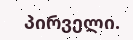პირველი.